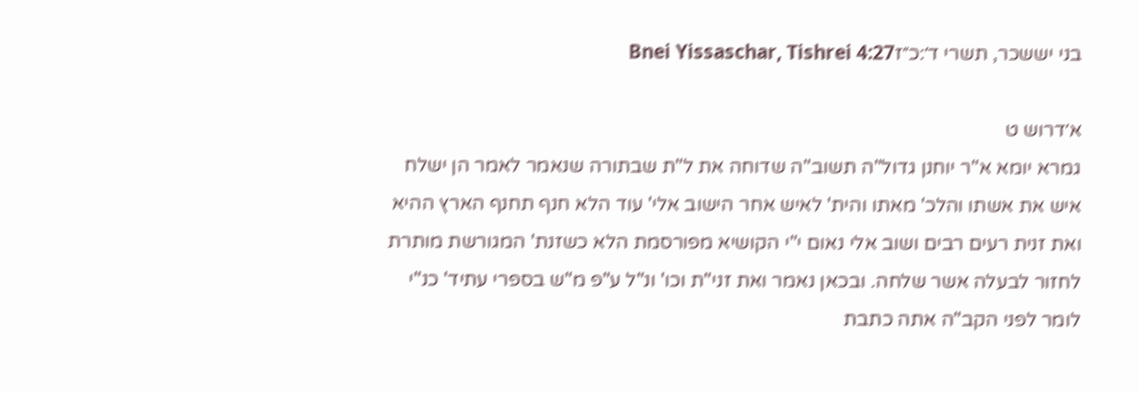בני יששכר, תשרי ד׳:כ״זBnei Yissaschar, Tishrei 4:27

א׳דרוש ט
גמרא יומא א"ר יוחנן גדול"ה תשוב"ה שדוחה את ל"ת שבתורה שנאמר לאמר הן ישלח איש את אשתו והלכ' מאתו והית' לאיש אחר הישוב אלי' עוד הלא חנף תחנף הארץ ההיא ואת זנית רעים רבים ושוב אלי נאום י"י הקושיא מפורסמת הלא כשזנת' המגורשת מותרת לחזור לבעלה אשר שלחה. ובכאן נאמר ואת זני"ת וכו' ונ"ל ע"פ מ"ש בספרי עתיד' כנ"י לומר לפני הקב"ה אתה כתבת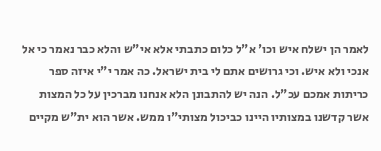לאמר הן ישלח איש וכו' א"ל כלום כתבתי אלא אי"ש והלא כבר נאמר כי אל אנכי ולא איש. וכי גרושים אתם לי בית ישראל. כה אמר י"י איזה ספר כריתות אמכם עכ"ל. הנה יש להתבונן הלא אנחנו מברכין על כל המצות אשר קדשנו במצותיו היינו כביכול מצותי"ו ממש. אשר הוא ית"ש מקיים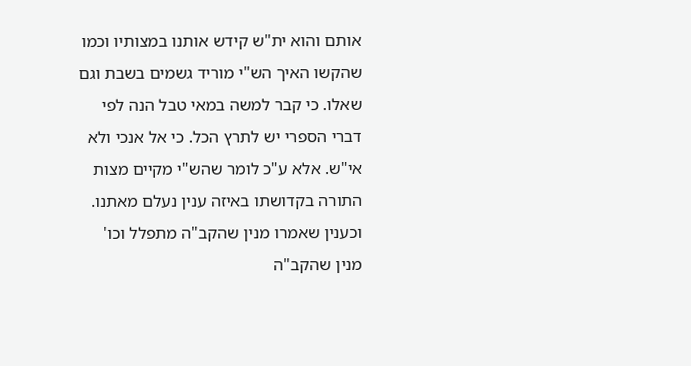אותם והוא ית"ש קידש אותנו במצותיו וכמו שהקשו האיך הש"י מוריד גשמים בשבת וגם שאלו. כי קבר למשה במאי טבל הנה לפי דברי הספרי יש לתרץ הכל. כי אל אנכי ולא אי"ש. אלא ע"כ לומר שהש"י מקיים מצות התורה בקדושתו באיזה ענין נעלם מאתנו. וכענין שאמרו מנין שהקב"ה מתפלל וכו' מנין שהקב"ה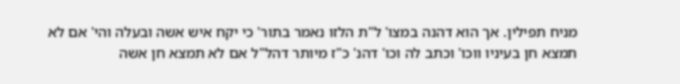מניח תפילין. אך הוא דהנה במצו' ל"ת הלזו נאמר בתור' כי יקח איש אשה ובעלה והי' אם לא תמצא חן בעיניו ווכו' וכתב לה וכו' דהנ' כ"ז מיותר דהל"ל אם לא תמצא חן אשה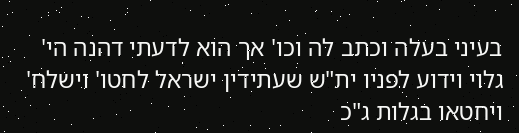בעיני בעלה וכתב לה וכו' אך הוא לדעתי דהנה הי' גלוי וידוע לפניו ית"ש שעתידין ישראל לחטו' וישלח' ויחטאו בגלות ג"כ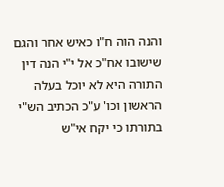והנה הוה ח"ו כאיש אחר והגם שישובו אח"כ אל י"י הנה דין התורה היא לא יוכל בעלה הראשון וכו' ע"כ הכתיב הש"י בתורתו כי יקח אי"ש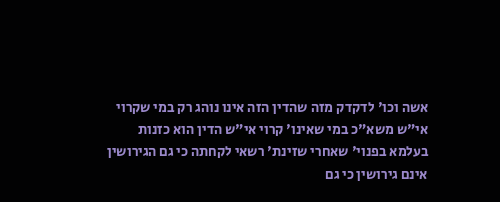אשה וכו' לדקדק מזה שהדין הזה אינו נוהג רק במי שקרוי אי"ש משא"כ במי שאינו' קרוי אי"ש הדין הוא כזנות בעלמא בפנוי' שאחרי שזינת' רשאי לקחתה כי גם הגירושין אינם גירושין כי גם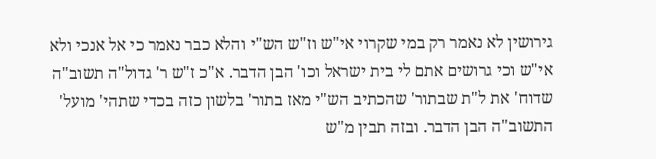גירושין לא נאמר רק במי שקרוי אי"ש וז"ש הש"י והלא כבר נאמר כי אל אנכי ולא אי"ש וכי גרושים אתם לי בית ישראל וכו' הבן הדבר. א"כ ז"ש ר' גדול"ה תשוב"ה שדוח' את ל"ת שבתור' שהכתיב הש"י מאז בתור' בלשון כזה בכדי שתהי' מועל' התשוב"ה הבן הדבר. ובזה תבין מ"ש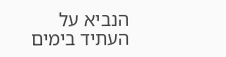הנביא על העתיד בימים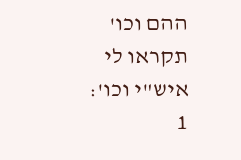ההם וכו' תקראו לי איש"י וכו':
1